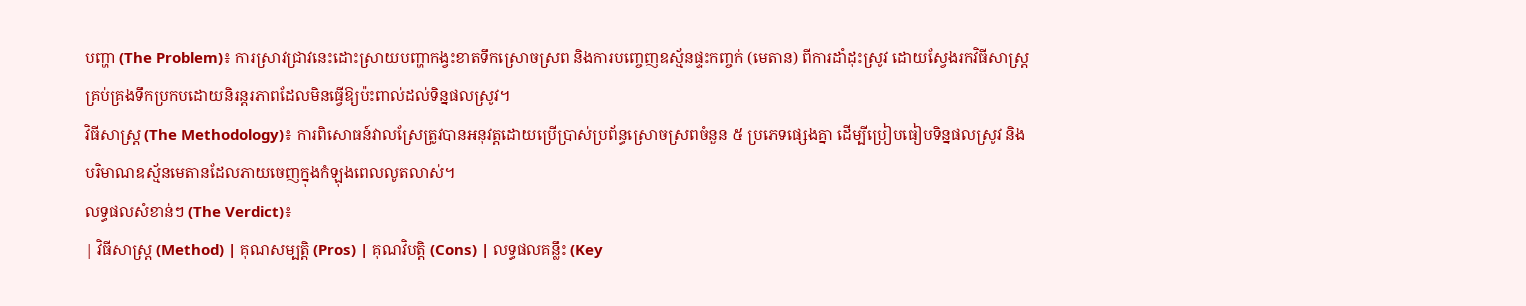បញ្ហា (The Problem)៖ ការស្រាវជ្រាវនេះដោះស្រាយបញ្ហាកង្វះខាតទឹកស្រោចស្រព និងការបញ្ចេញឧស្ម័នផ្ទះកញ្ចក់ (មេតាន) ពីការដាំដុះស្រូវ ដោយស្វែងរកវិធីសាស្ត្រគ្រប់គ្រងទឹកប្រកបដោយនិរន្តរភាពដែលមិនធ្វើឱ្យប៉ះពាល់ដល់ទិន្នផលស្រូវ។
វិធីសាស្ត្រ (The Methodology)៖ ការពិសោធន៍វាលស្រែត្រូវបានអនុវត្តដោយប្រើប្រាស់ប្រព័ន្ធស្រោចស្រពចំនួន ៥ ប្រភេទផ្សេងគ្នា ដើម្បីប្រៀបធៀបទិន្នផលស្រូវ និងបរិមាណឧស្ម័នមេតានដែលភាយចេញក្នុងកំឡុងពេលលូតលាស់។
លទ្ធផលសំខាន់ៗ (The Verdict)៖
| វិធីសាស្ត្រ (Method) | គុណសម្បត្តិ (Pros) | គុណវិបត្តិ (Cons) | លទ្ធផលគន្លឹះ (Key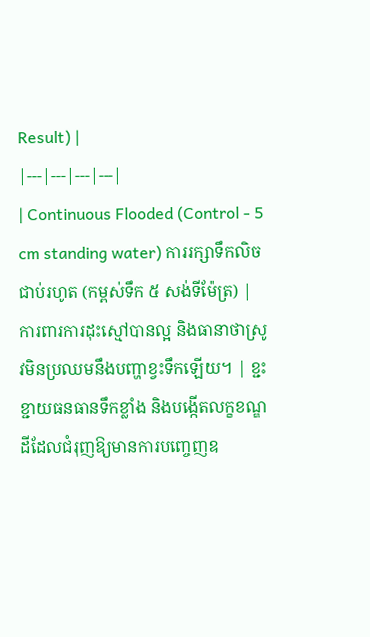Result) |
|---|---|---|---|
| Continuous Flooded (Control - 5 cm standing water) ការរក្សាទឹកលិចជាប់រហូត (កម្ពស់ទឹក ៥ សង់ទីម៉ែត្រ) |
ការពារការដុះស្មៅបានល្អ និងធានាថាស្រូវមិនប្រឈមនឹងបញ្ហាខ្វះទឹកឡើយ។ | ខ្ជះខ្ជាយធនធានទឹកខ្លាំង និងបង្កើតលក្ខខណ្ឌដីដែលជំរុញឱ្យមានការបញ្ចេញឧ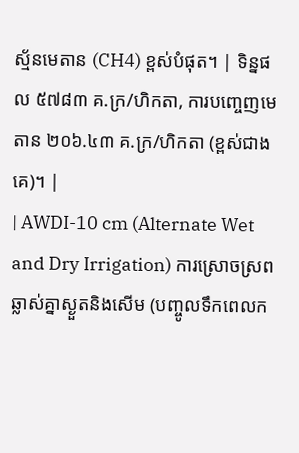ស្ម័នមេតាន (CH4) ខ្ពស់បំផុត។ | ទិន្នផល ៥៧៨៣ គ.ក្រ/ហិកតា, ការបញ្ចេញមេតាន ២០៦.៤៣ គ.ក្រ/ហិកតា (ខ្ពស់ជាងគេ)។ |
| AWDI-10 cm (Alternate Wet and Dry Irrigation) ការស្រោចស្រពឆ្លាស់គ្នាស្ងួតនិងសើម (បញ្ចូលទឹកពេលក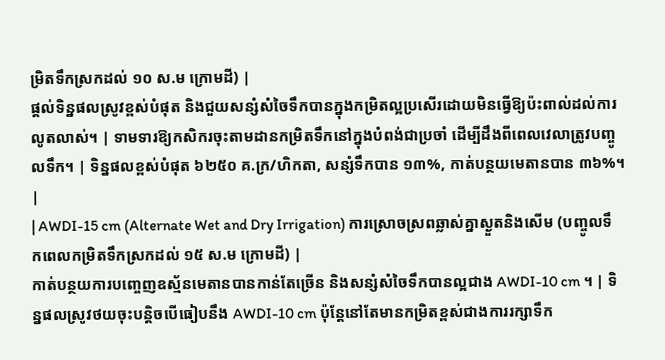ម្រិតទឹកស្រកដល់ ១០ ស.ម ក្រោមដី) |
ផ្តល់ទិន្នផលស្រូវខ្ពស់បំផុត និងជួយសន្សំសំចៃទឹកបានក្នុងកម្រិតល្អប្រសើរដោយមិនធ្វើឱ្យប៉ះពាល់ដល់ការលូតលាស់។ | ទាមទារឱ្យកសិករចុះតាមដានកម្រិតទឹកនៅក្នុងបំពង់ជាប្រចាំ ដើម្បីដឹងពីពេលវេលាត្រូវបញ្ចូលទឹក។ | ទិន្នផលខ្ពស់បំផុត ៦២៥០ គ.ក្រ/ហិកតា, សន្សំទឹកបាន ១៣%, កាត់បន្ថយមេតានបាន ៣៦%។ |
| AWDI-15 cm (Alternate Wet and Dry Irrigation) ការស្រោចស្រពឆ្លាស់គ្នាស្ងួតនិងសើម (បញ្ចូលទឹកពេលកម្រិតទឹកស្រកដល់ ១៥ ស.ម ក្រោមដី) |
កាត់បន្ថយការបញ្ចេញឧស្ម័នមេតានបានកាន់តែច្រើន និងសន្សំសំចៃទឹកបានល្អជាង AWDI-10 cm ។ | ទិន្នផលស្រូវថយចុះបន្តិចបើធៀបនឹង AWDI-10 cm ប៉ុន្តែនៅតែមានកម្រិតខ្ពស់ជាងការរក្សាទឹក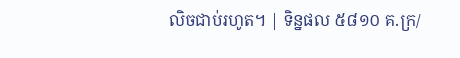លិចជាប់រហូត។ | ទិន្នផល ៥៨១០ គ.ក្រ/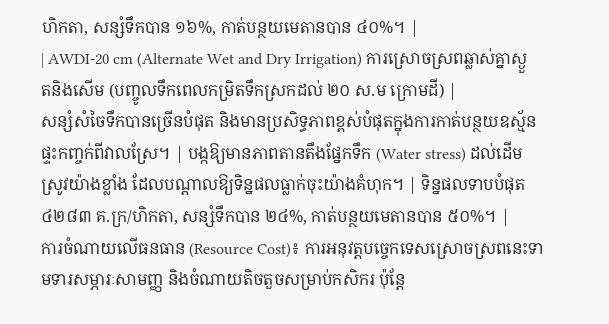ហិកតា, សន្សំទឹកបាន ១៦%, កាត់បន្ថយមេតានបាន ៤០%។ |
| AWDI-20 cm (Alternate Wet and Dry Irrigation) ការស្រោចស្រពឆ្លាស់គ្នាស្ងួតនិងសើម (បញ្ចូលទឹកពេលកម្រិតទឹកស្រកដល់ ២០ ស.ម ក្រោមដី) |
សន្សំសំចៃទឹកបានច្រើនបំផុត និងមានប្រសិទ្ធភាពខ្ពស់បំផុតក្នុងការកាត់បន្ថយឧស្ម័នផ្ទះកញ្ចក់ពីវាលស្រែ។ | បង្កឱ្យមានភាពតានតឹងផ្នែកទឹក (Water stress) ដល់ដើមស្រូវយ៉ាងខ្លាំង ដែលបណ្តាលឱ្យទិន្នផលធ្លាក់ចុះយ៉ាងគំហុក។ | ទិន្នផលទាបបំផុត ៤២៨៣ គ.ក្រ/ហិកតា, សន្សំទឹកបាន ២៤%, កាត់បន្ថយមេតានបាន ៥០%។ |
ការចំណាយលើធនធាន (Resource Cost)៖ ការអនុវត្តបច្ចេកទេសស្រោចស្រពនេះទាមទារសម្ភារៈសាមញ្ញ និងចំណាយតិចតួចសម្រាប់កសិករ ប៉ុន្តែ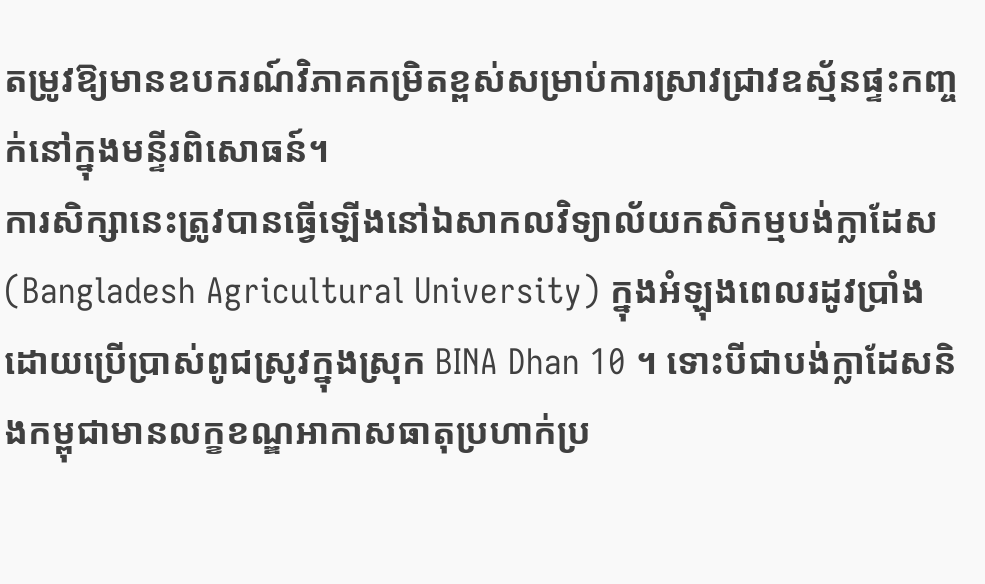តម្រូវឱ្យមានឧបករណ៍វិភាគកម្រិតខ្ពស់សម្រាប់ការស្រាវជ្រាវឧស្ម័នផ្ទះកញ្ចក់នៅក្នុងមន្ទីរពិសោធន៍។
ការសិក្សានេះត្រូវបានធ្វើឡើងនៅឯសាកលវិទ្យាល័យកសិកម្មបង់ក្លាដែស (Bangladesh Agricultural University) ក្នុងអំឡុងពេលរដូវប្រាំង ដោយប្រើប្រាស់ពូជស្រូវក្នុងស្រុក BINA Dhan 10 ។ ទោះបីជាបង់ក្លាដែសនិងកម្ពុជាមានលក្ខខណ្ឌអាកាសធាតុប្រហាក់ប្រ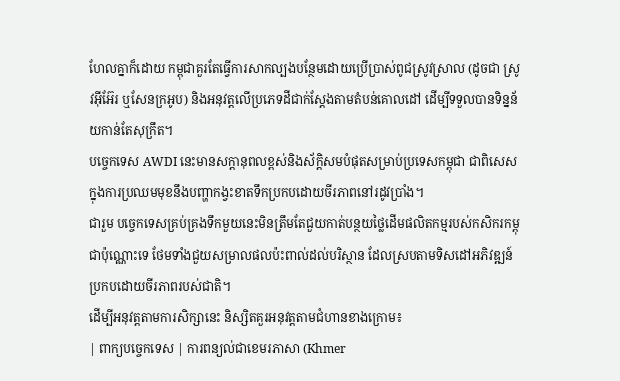ហែលគ្នាក៏ដោយ កម្ពុជាគួរតែធ្វើការសាកល្បងបន្ថែមដោយប្រើប្រាស់ពូជស្រូវស្រាល (ដូចជា ស្រូវអ៊ីអ៊ែរ ឬសែនក្រអូប) និងអនុវត្តលើប្រភេទដីជាក់ស្តែងតាមតំបន់គោលដៅ ដើម្បីទទួលបានទិន្នន័យកាន់តែសុក្រឹត។
បច្ចេកទេស AWDI នេះមានសក្តានុពលខ្ពស់និងស័ក្តិសមបំផុតសម្រាប់ប្រទេសកម្ពុជា ជាពិសេសក្នុងការប្រឈមមុខនឹងបញ្ហាកង្វះខាតទឹកប្រកបដោយចីរភាពនៅរដូវប្រាំង។
ជារួម បច្ចេកទេសគ្រប់គ្រងទឹកមួយនេះមិនត្រឹមតែជួយកាត់បន្ថយថ្លៃដើមផលិតកម្មរបស់កសិករកម្ពុជាប៉ុណ្ណោះទេ ថែមទាំងជួយសម្រាលផលប៉ះពាល់ដល់បរិស្ថាន ដែលស្របតាមទិសដៅអភិវឌ្ឍន៍ប្រកបដោយចីរភាពរបស់ជាតិ។
ដើម្បីអនុវត្តតាមការសិក្សានេះ និស្សិតគួរអនុវត្តតាមជំហានខាងក្រោម៖
| ពាក្យបច្ចេកទេស | ការពន្យល់ជាខេមរភាសា (Khmer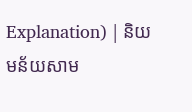Explanation) | និយមន័យសាម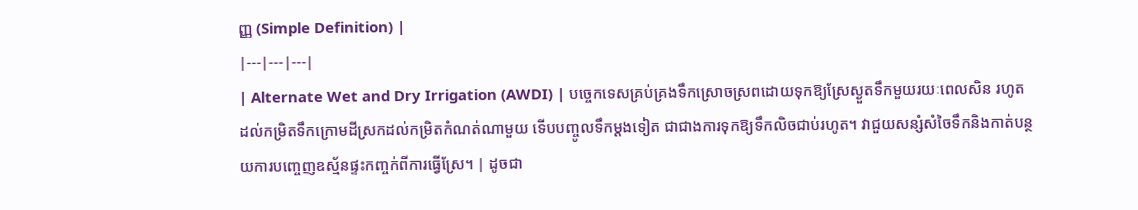ញ្ញ (Simple Definition) |
|---|---|---|
| Alternate Wet and Dry Irrigation (AWDI) | បច្ចេកទេសគ្រប់គ្រងទឹកស្រោចស្រពដោយទុកឱ្យស្រែស្ងួតទឹកមួយរយៈពេលសិន រហូតដល់កម្រិតទឹកក្រោមដីស្រកដល់កម្រិតកំណត់ណាមួយ ទើបបញ្ចូលទឹកម្តងទៀត ជាជាងការទុកឱ្យទឹកលិចជាប់រហូត។ វាជួយសន្សំសំចៃទឹកនិងកាត់បន្ថយការបញ្ចេញឧស្ម័នផ្ទះកញ្ចក់ពីការធ្វើស្រែ។ | ដូចជា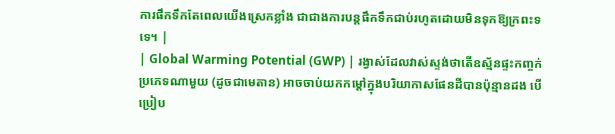ការផឹកទឹកតែពេលយើងស្រេកខ្លាំង ជាជាងការបន្តផឹកទឹកជាប់រហូតដោយមិនទុកឱ្យក្រពះទទេ។ |
| Global Warming Potential (GWP) | រង្វាស់ដែលវាស់ស្ទង់ថាតើឧស្ម័នផ្ទះកញ្ចក់ប្រភេទណាមួយ (ដូចជាមេតាន) អាចចាប់យកកម្តៅក្នុងបរិយាកាសផែនដីបានប៉ុន្មានដង បើប្រៀប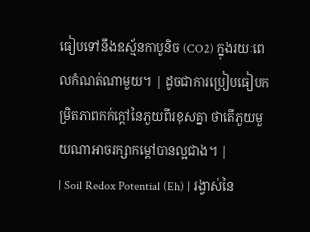ធៀបទៅនឹងឧស្ម័នកាបូនិច (CO2) ក្នុងរយៈពេលកំណត់ណាមួយ។ | ដូចជាការប្រៀបធៀបកម្រិតភាពកក់ក្តៅនៃភួយពីរខុសគ្នា ថាតើភួយមួយណាអាចរក្សាកម្តៅបានល្អជាង។ |
| Soil Redox Potential (Eh) | រង្វាស់នៃ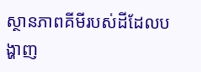ស្ថានភាពគីមីរបស់ដីដែលបង្ហាញ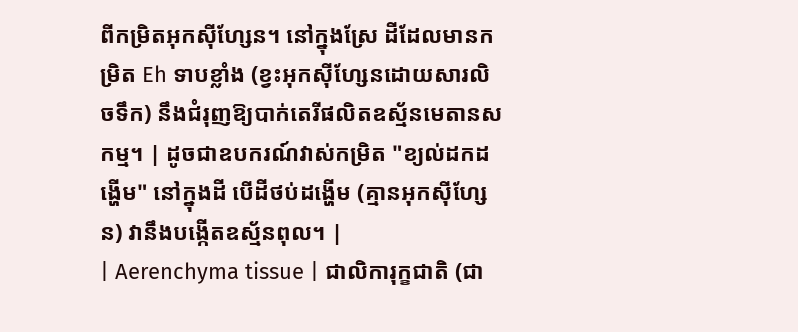ពីកម្រិតអុកស៊ីហ្សែន។ នៅក្នុងស្រែ ដីដែលមានកម្រិត Eh ទាបខ្លាំង (ខ្វះអុកស៊ីហ្សែនដោយសារលិចទឹក) នឹងជំរុញឱ្យបាក់តេរីផលិតឧស្ម័នមេតានសកម្ម។ | ដូចជាឧបករណ៍វាស់កម្រិត "ខ្យល់ដកដង្ហើម" នៅក្នុងដី បើដីថប់ដង្ហើម (គ្មានអុកស៊ីហ្សែន) វានឹងបង្កើតឧស្ម័នពុល។ |
| Aerenchyma tissue | ជាលិការុក្ខជាតិ (ជា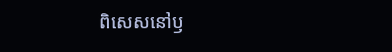ពិសេសនៅឫ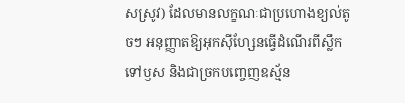សស្រូវ) ដែលមានលក្ខណៈជាប្រហោងខ្យល់តូចៗ អនុញ្ញាតឱ្យអុកស៊ីហ្សែនធ្វើដំណើរពីស្លឹកទៅឫស និងជាច្រកបញ្ចេញឧស្ម័ន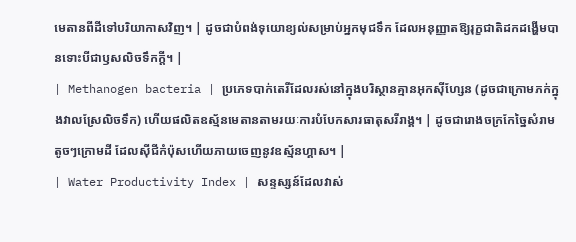មេតានពីដីទៅបរិយាកាសវិញ។ | ដូចជាបំពង់ទុយោខ្យល់សម្រាប់អ្នកមុជទឹក ដែលអនុញ្ញាតឱ្យរុក្ខជាតិដកដង្ហើមបានទោះបីជាឫសលិចទឹកក្ដី។ |
| Methanogen bacteria | ប្រភេទបាក់តេរីដែលរស់នៅក្នុងបរិស្ថានគ្មានអុកស៊ីហ្សែន (ដូចជាក្រោមភក់ក្នុងវាលស្រែលិចទឹក) ហើយផលិតឧស្ម័នមេតានតាមរយៈការបំបែកសារធាតុសរីរាង្គ។ | ដូចជារោងចក្រកែច្នៃសំរាមតូចៗក្រោមដី ដែលស៊ីជីកំប៉ុសហើយភាយចេញនូវឧស្ម័នហ្គាស។ |
| Water Productivity Index | សន្ទស្សន៍ដែលវាស់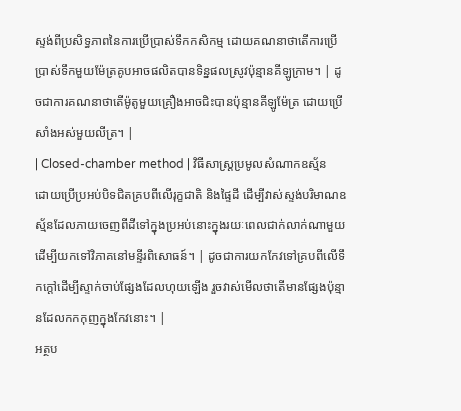ស្ទង់ពីប្រសិទ្ធភាពនៃការប្រើប្រាស់ទឹកកសិកម្ម ដោយគណនាថាតើការប្រើប្រាស់ទឹកមួយម៉ែត្រគូបអាចផលិតបានទិន្នផលស្រូវប៉ុន្មានគីឡូក្រាម។ | ដូចជាការគណនាថាតើម៉ូតូមួយគ្រឿងអាចជិះបានប៉ុន្មានគីឡូម៉ែត្រ ដោយប្រើសាំងអស់មួយលីត្រ។ |
| Closed-chamber method | វិធីសាស្ត្រប្រមូលសំណាកឧស្ម័នដោយប្រើប្រអប់បិទជិតគ្របពីលើរុក្ខជាតិ និងផ្ទៃដី ដើម្បីវាស់ស្ទង់បរិមាណឧស្ម័នដែលភាយចេញពីដីទៅក្នុងប្រអប់នោះក្នុងរយៈពេលជាក់លាក់ណាមួយ ដើម្បីយកទៅវិភាគនៅមន្ទីរពិសោធន៍។ | ដូចជាការយកកែវទៅគ្របពីលើទឹកក្តៅដើម្បីស្ទាក់ចាប់ផ្សែងដែលហុយឡើង រួចវាស់មើលថាតើមានផ្សែងប៉ុន្មានដែលកកកុញក្នុងកែវនោះ។ |
អត្ថប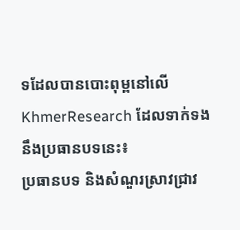ទដែលបានបោះពុម្ពនៅលើ KhmerResearch ដែលទាក់ទងនឹងប្រធានបទនេះ៖
ប្រធានបទ និងសំណួរស្រាវជ្រាវ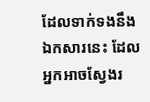ដែលទាក់ទងនឹងឯកសារនេះ ដែលអ្នកអាចស្វែងរ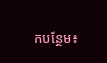កបន្ថែម៖